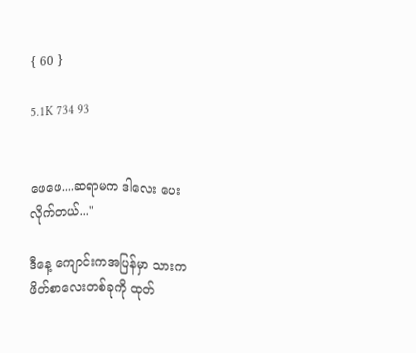{ 60 }

5.1K 734 93


ဖေဖေ....ဆရာမက ဒါလေး ပေးလိုက်တယ်..."

ဒီနေ့ ကျောင်းကအပြန်မှာ သားက ဖိတ်စာလေးတစ်ခုကို ထုတ်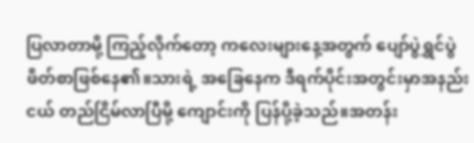ပြလာတာမို့ ကြည့်လိုက်တော့ ကလေးများနေ့အတွက် ပျော်ပွဲရွှင်ပွဲ ဖိတ်စာဖြစ်နေ၏။သားရဲ့ အခြေနေက ဒီရက်ပိုင်းအတွင်းမှာအနည်းငယ် တည်ငြိမ်လာပြီမို့ ကျောင်းကို ပြန်ပို့ခဲ့သည်။အတန်း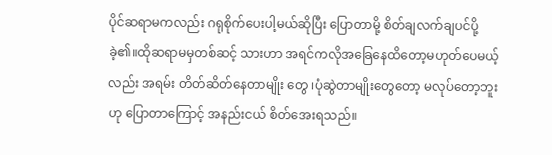ပိုင်ဆရာမကလည်း ဂရုစိုက်ပေးပါ့မယ်ဆိုပြီး ပြောတာမို့ စိတ်ချလက်ချပင်ပို့ခဲ့၏။ထိုဆရာမမှတစ်ဆင့် သားဟာ အရင်ကလိုအခြေနေထိတော့မဟုတ်ပေမယ့်လည်း အရမ်း တိတ်ဆိတ်နေတာမျိုး‌ တွေ ၊ပုံဆွဲတာမျိုးတွေတော့ မလုပ်တော့ဘူးဟု ပြောတာကြောင့် အနည်းငယ် စိတ်အေးရသည်။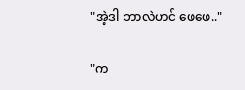"အဲ့ဒါ ဘာလဲဟင် ဖေဖေ.."

"က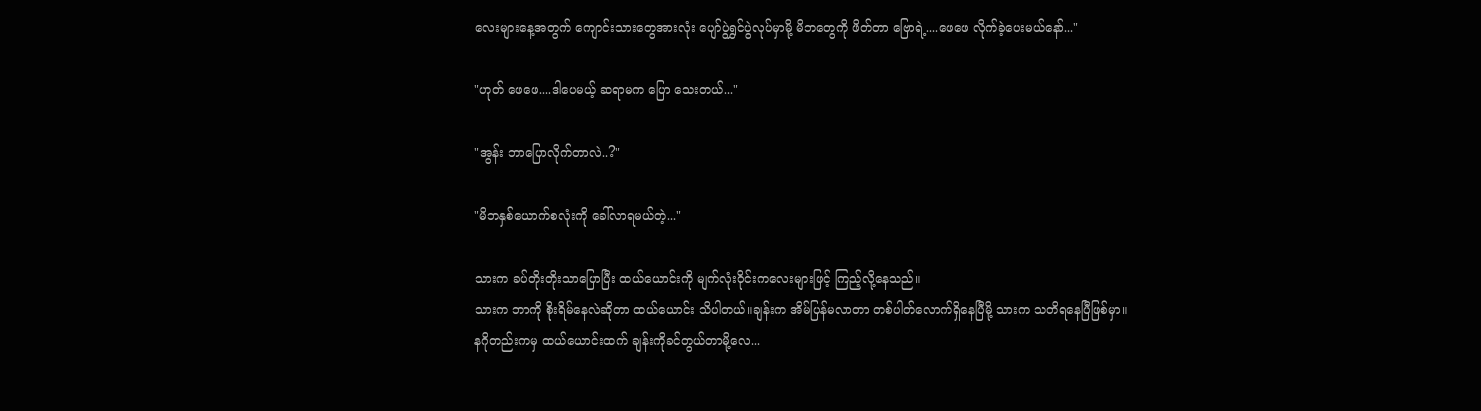လေး‌များနေ့အတွက် ကျောင်းသားတွေအားလုံး ပျော်ပွဲရွှင်ပွဲလုပ်မှာမို့ မိဘတွေကို ဖိတ်တာ ဗြောရဲ့....ဖေဖေ လိုက်ခဲ့ပေးမယ်နော်..."

"ဟုတ် ဖေဖေ....ဒါပေမယ့် ဆရာမက ပြော‌ သေးတယ်..."

"အွန်း ဘာပြောလိုက်တာလဲ..?"

"မိဘနှစ်ယောက်စလုံးကို ခေါ်လာရမယ်တဲ့..."

သားက ခပ်တိုးတိုးသာပြောပြီး ထယ်ယောင်းကို မျက်လုံးဝိုင်းကလေးများဖြင့် ကြည့်လို့နေသည်။
သားက ဘာကို စိုးရိမ်နေလဲဆိုတာ ထယ်ယောင်း သိပါတယ်။ချန်းက အိမ်ပြန်မလာတာ တစ်ပါတ်လောက်ရှိနေပြီမို့ သားက သတိရနေပြီဖြစ်မှာ။
နဂိုတည်းကမှ ထယ်ယောင်းထက် ချန်းကိုခင်တွယ်တာမို့လေ...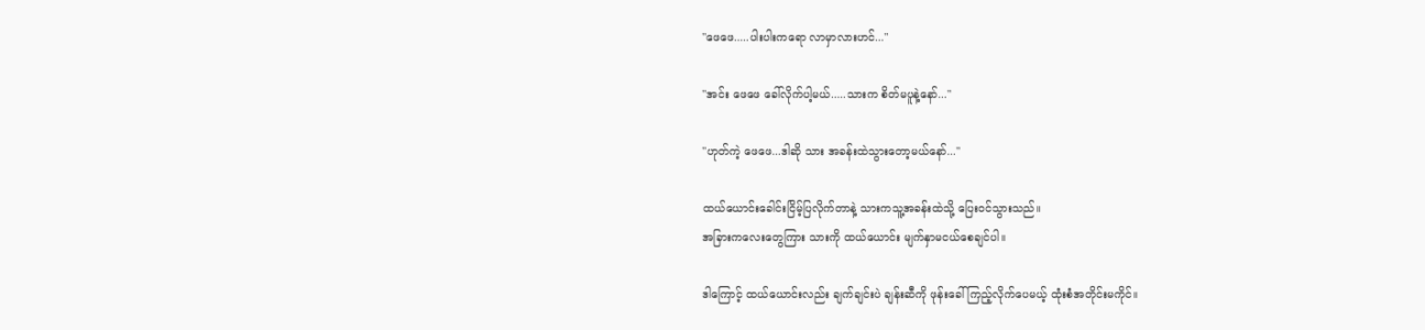"ဖေဖေ.....ပါးပါးကရော လာမှာလားဟင်..."

"အင်း ဖေဖေ ခေါ်လိုက်ပါ့မယ်.....သားက စိတ်မပူနဲ့နော်..."

"ဟုတ်ကဲ့ ဖေဖေ...ဒါဆို သား အခန်းထဲသွားတော့မယ်နော်..."

ထယ်ယောင်းခေါင်းငြိမ့်ပြလိုက်တာနဲ့ သားကသူ့အခန်းထဲသို့ ပြေးဝင်သွားသည်။
အခြားကလေးတွေကြား သားကို ထယ်ယောင်း မျက်နှာမငယ်စေချင်ပါ။

ဒါကြောင့် ထယ်ယောင်းလည်း ချက်ချင်းပဲ ချန်းဆီကို ဖုန်း‌ခေါ်ကြည့်လိုက်ပေမယ့် ထုံးစံအတိုင်းမကိုင်။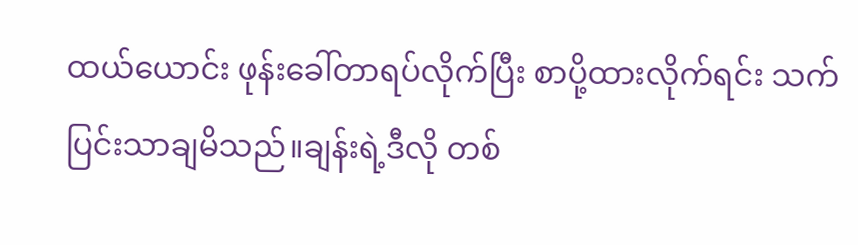ထယ်ယောင်း ဖုန်းခေါ်တာရပ်လိုက်ပြီး စာပို့ထားလိုက်ရင်း သက်ပြင်းသာချမိသည်။ချန်းရဲ့ဒီလို တစ်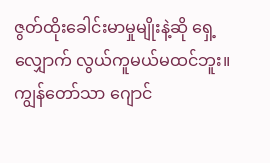ဇွတ်ထိုးခေါင်းမာမှုမျိုးနဲ့ဆို ရှေ့လျှောက် လွယ်ကူမယ်မထင်ဘူး။
ကျွန်တော်သာ ဂျောင်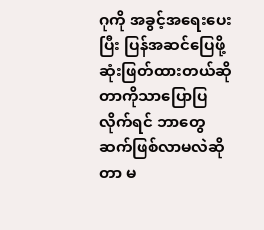ဂုကို အခွင့်အရေးပေးပြီး ပြန်အဆင်ပြေဖို့ ဆုံးဖြတ်ထားတယ်ဆိုတာကိုသာပြောပြလိုက်ရင် ဘာတွေဆက်ဖြစ်လာမလဲဆိုတာ မ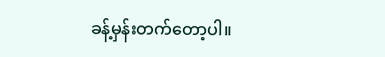ခန့်မှန်းတက်တော့ပါ။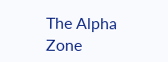The Alpha Zone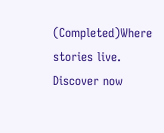(Completed)Where stories live. Discover now